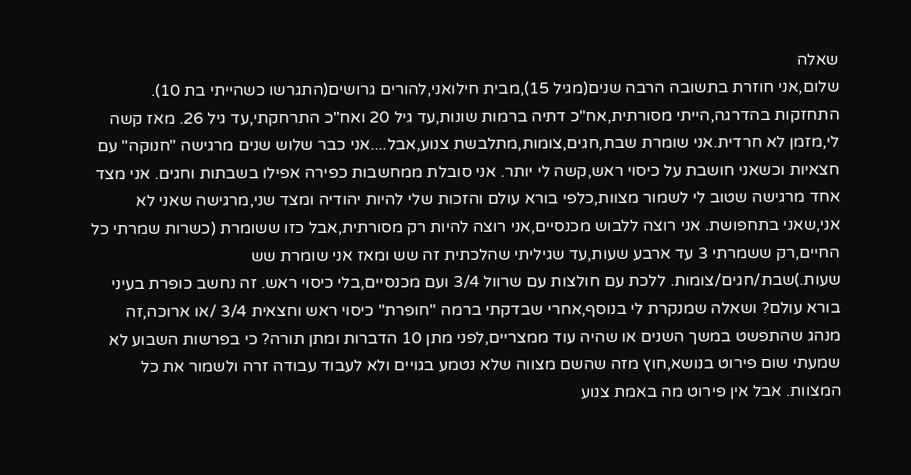שאלה
שלום,אני חוזרת בתשובה הרבה שנים(מגיל 15),מבית חילואני,להורים גרושים(התגרשו כשהייתי בת 10). התחזקות בהדרגה,הייתי מסורתית,אח"כ דתיה ברמות שונות,עד גיל 20 ואח"כ התרחקתי,עד גיל 26. מאז קשה לי,מזמן לא חרדית.אני שומרת שבת,חגים,צומות,מתלבשת צנוע,אבל....אני כבר שלוש שנים מרגישה "חנוקה" עם חצאיות וכשאני חושבת על כיסוי ראש,קשה לי יותר. אני סובלת ממחשבות כפירה אפילו בשבתות וחגים. אני מצד אחד מרגישה שטוב לי לשמור מצוות,כלפי בורא עולם והזכות שלי להיות יהודיה ומצד שני,מרגישה שאני לא אני,שאני בתחפושת. אני רוצה ללבוש מכנסיים,אני רוצה להיות רק מסורתית,אבל כזו ששומרת (כשרות שמרתי כל החיים,רק ששמרתי 3 עד ארבע שעות,עד שגיליתי שהלכתית זה שש ומאז אני שומרת שש שעות.)שבת/חגים/צומות. ללכת עם חולצות עם שרוול 3/4 ועם מכנסיים,בלי כיסוי ראש. זה נחשב כופרת בעיני בורא עולם? ושאלה שמנקרת לי בנוסף,אחרי שבדקתי ברמה "חופרת" כיסוי ראש וחצאית 3/4 /או ארוכה,זה מנהג שהתפשט במשך השנים או שהיה עוד ממצריים,לפני מתן 10 הדברות ומתן תורה? כי בפרשות השבוע לא שמעתי שום פירוט בנושא,חוץ מזה שהשם מצווה שלא נטמע בגויים ולא לעבוד עבודה זרה ולשמור את כל המצוות. אבל אין פירוט מה באמת צנוע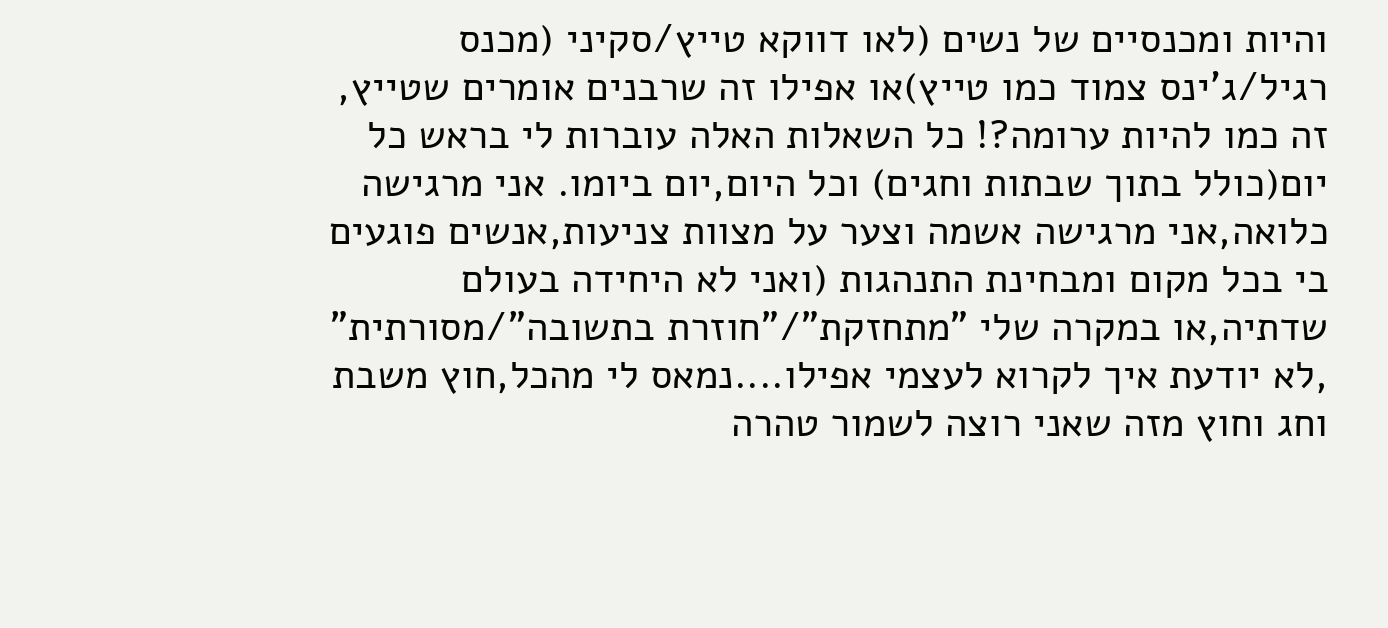והיות ומכנסיים של נשים (לאו דווקא טייץ/סקיני (מכנס רגיל/ג'ינס צמוד כמו טייץ)או אפילו זה שרבנים אומרים שטייץ, זה כמו להיות ערומה?! כל השאלות האלה עוברות לי בראש כל יום(כולל בתוך שבתות וחגים) וכל היום,יום ביומו. אני מרגישה כלואה,אני מרגישה אשמה וצער על מצוות צניעות,אנשים פוגעים בי בכל מקום ומבחינת התנהגות (ואני לא היחידה בעולם שדתיה,או במקרה שלי "מתחזקת"/"חוזרת בתשובה"/מסורתית" ,לא יודעת איך לקרוא לעצמי אפילו....נמאס לי מהכל,חוץ משבת וחג וחוץ מזה שאני רוצה לשמור טהרה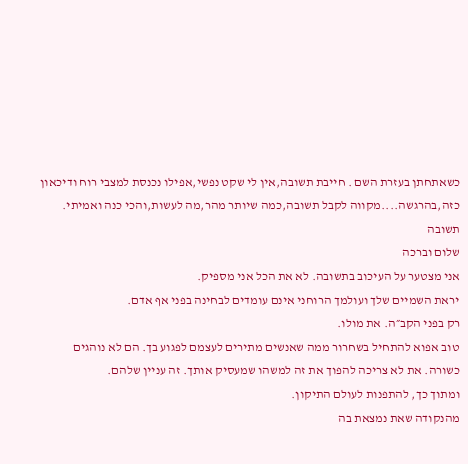כשאתחתן בעזרת השם . חייבת תשובה,אין לי שקט נפשי,אפילו נכנסת למצבי רוח ודיכאון כזה,בהרגשה....מקווה לקבל תשובה,כמה שיותר מהר,מה לעשות,והכי כנה ואמיתי.
תשובה
שלום וברכה
אני מצטער על העיכוב בתשובה. לא את הכל אני מספיק.
יראת השמיים שלך ועולמך הרוחני אינם עומדים לבחינה בפני אף אדם.
רק בפני הקב״ה. את מולו.
טוב אפוא להתחיל בשחרור ממה שאנשים מתירים לעצמם לפגוע בך. הם לא נוהגים כשורה. את לא צריכה להפוך את זה למשהו שמעסיק אותך. זה עניין שלהם.
ומתוך כך, להתפנות לעולם התיקון.
מהנקודה שאת נמצאת בה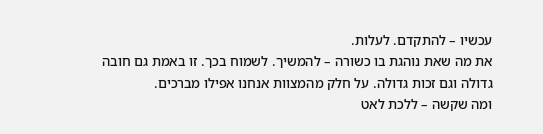עכשיו – להתקדם. לעלות.
את מה שאת נוהגת בו כשורה – להמשיך. לשמוח בכך. זו באמת גם חובה גדולה וגם זכות גדולה. על חלק מהמצוות אנחנו אפילו מברכים.
ומה שקשה – ללכת לאט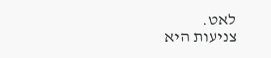לאט.
צניעות היא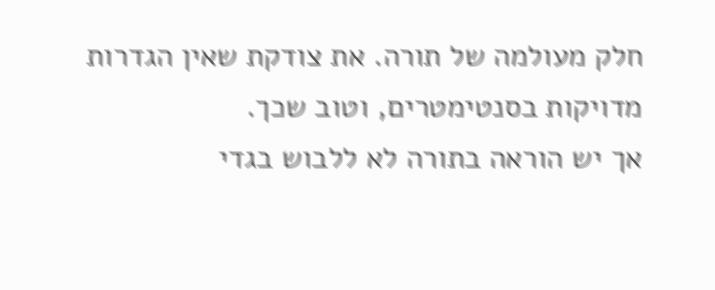חלק מעולמה של תורה. את צודקת שאין הגדרות מדויקות בסנטימטרים, וטוב שכך.
אך יש הוראה בתורה לא ללבוש בגדי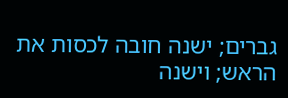גברים; ישנה חובה לכסות את הראש; וישנה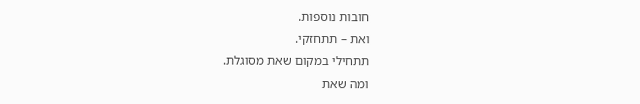חובות נוספות.
ואת – תתחזקי.
תתחילי במקום שאת מסוגלת.
ומה שאת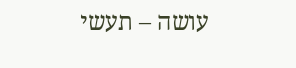עושה – תעשי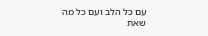עם כל הלב ועם כל מה שאת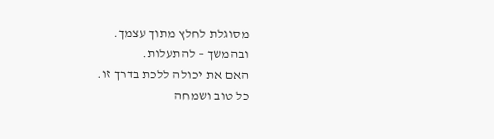מסוגלת לחלץ מתוך עצמך.
ובהמשך – להתעלות.
האם את יכולה ללכת בדרך זו.
כל טוב ושמחה